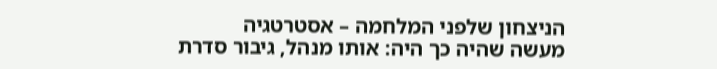הניצחון שלפני המלחמה – אסטרטגיה
מעשה שהיה כך היה: אותו מנהל, גיבור סדרת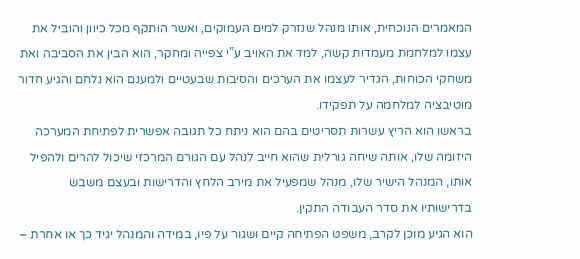המאמרים הנוכחית, אותו מנהל שנזרק למים העמוקים, ואשר הותקף מכל כיוון והוביל את עצמו למלחמת מעמדות קשה, למד את האויב ע”י צפייה ומחקר, הוא הבין את הסביבה ואת משחקי הכוחות, הגדיר לעצמו את הערכים והסיבות שבעטיים ולמענם הוא נלחם והגיע חדור מוטיבציה למלחמה על תפקידו.
בראשו הוא הריץ עשרות תסריטים בהם הוא ניתח כל תגובה אפשרית לפתיחת המערכה היזומה שלו, אותה שיחה גורלית שהוא חייב לנהל עם הגורם המרכזי שיכול להרים ולהפיל אותו, המנהל הישיר שלו, מנהל שמפעיל את מירב הלחץ והדרישות ובעצם משבש בדרישותיו את סדר העבודה התקין.
הוא הגיע מוכן לקרב, משפט הפתיחה קיים ושגור על פיו, במידה והמנהל יגיד כך או אחרת –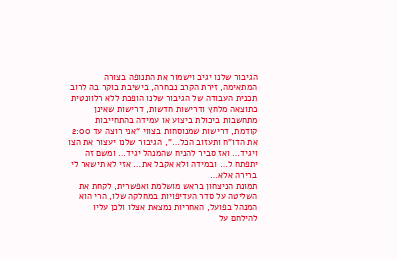הגיבור שלנו יגיב וישמור את התנופה בצורה המתאימה, זירת הקרב נבחרה, בישיבת בוקר בה לרוב תכנית העבודה של הגיבור שלנו הופכת ללא רלוונטית כתוצאה מלחץ ודרישות חדשות, דרישות שאינן מתחשבות ביכולת ביצוע או עמידה בהתחייבות קודמת, דרישות שמנוסחות בצווי “אני רוצה עד 2:00 את הדו”ח ותעזוב הכל…”, הגיבור שלנו יעצור את הצו ויגיד… ואז סביר להניח שהמנהל יגיד… ומשם זה יתפתח ל… ובמידה ולא אקבל את… אזי לא תישאר לי ברירה אלא…
תמונת הניצחון בראש מושלמת ואפשרית, לקחת את השליטה על סדר העדיפויות במחלקה שלו, הרי הוא המנהל בפועל, האחריות נמצאת אצלו ולכן עליו להילחם על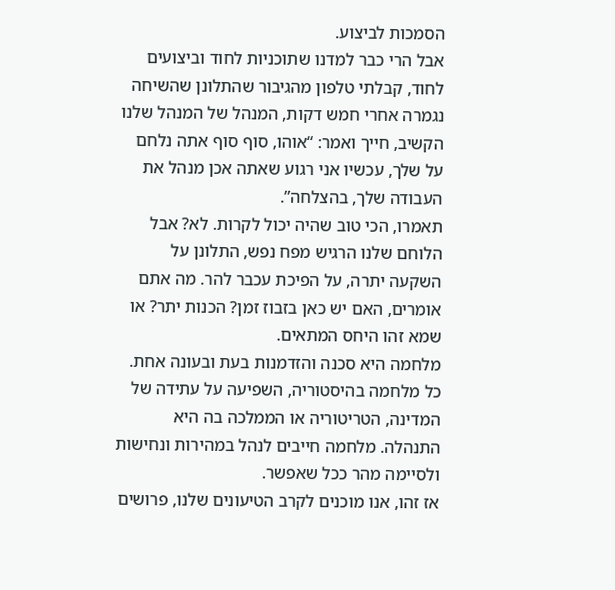הסמכות לביצוע.
אבל הרי כבר למדנו שתוכניות לחוד וביצועים לחוד, קבלתי טלפון מהגיבור שהתלונן שהשיחה נגמרה אחרי חמש דקות, המנהל של המנהל שלנו הקשיב, חייך ואמר: “אוהו, סוף סוף אתה נלחם על שלך, עכשיו אני רגוע שאתה אכן מנהל את העבודה שלך, בהצלחה”.
תאמרו, הכי טוב שהיה יכול לקרות. לא? אבל הלוחם שלנו הרגיש מפח נפש, התלונן על השקעה יתרה, על הפיכת עכבר להר. מה אתם אומרים, האם יש כאן בזבוז זמן? הכנות יתר? או שמא זהו היחס המתאים.
מלחמה היא סכנה והזדמנות בעת ובעונה אחת. כל מלחמה בהיסטוריה, השפיעה על עתידה של המדינה, הטריטוריה או הממלכה בה היא התנהלה. מלחמה חייבים לנהל במהירות ונחישות ולסיימה מהר ככל שאפשר.
אז זהו, אנו מוכנים לקרב הטיעונים שלנו, פרושים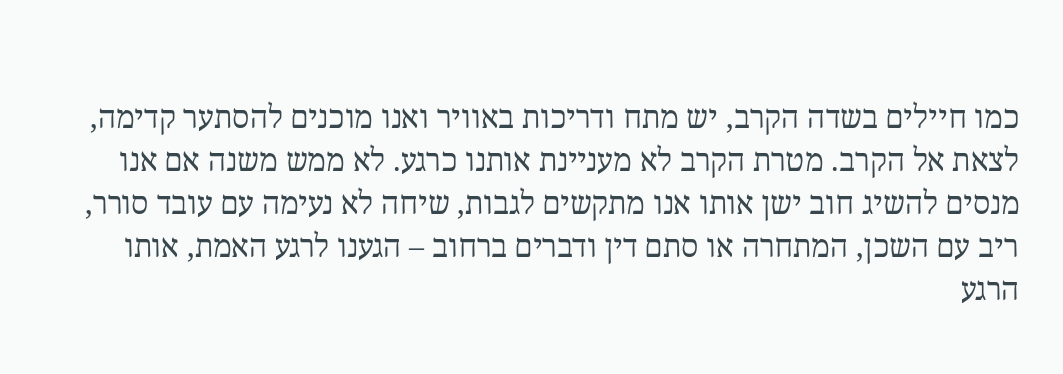כמו חיילים בשדה הקרב, יש מתח ודריכות באוויר ואנו מוכנים להסתער קדימה, לצאת אל הקרב. מטרת הקרב לא מעניינת אותנו כרגע. לא ממש משנה אם אנו מנסים להשיג חוב ישן אותו אנו מתקשים לגבות, שיחה לא נעימה עם עובד סורר, ריב עם השכן, המתחרה או סתם דין ודברים ברחוב – הגענו לרגע האמת, אותו הרגע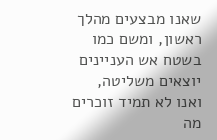שאנו מבצעים מהלך ראשון, ומשם כמו בשטח אש העניינים יוצאים משליטה, ואנו לא תמיד זוכרים מה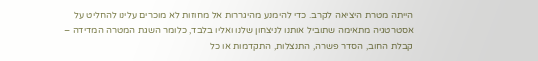הייתה מטרת היציאה לקרב. כדי להימנע מהיגררות אל מחוזות לא מוכרים עלינו להחליט על אסטרטגיה מתאימה שתוביל אותנו לניצחון שלנו ואליו בלבד, כלומר השגת המטרה המדידה – קבלת החוב, הסדר פשרה, התנצלות, התקדמות או כל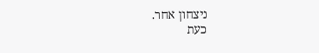ניצחון אחר.
כעת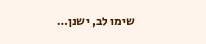שימו לב, ישנן…